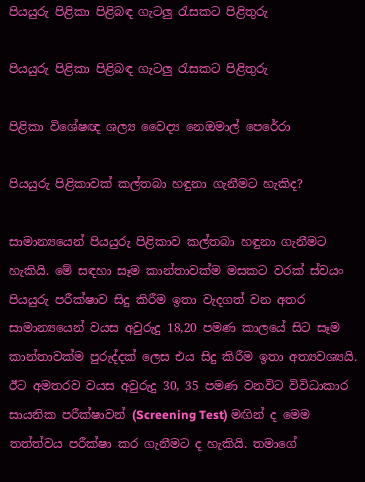පියයුරු පිළිකා පිළිබඳ ගැටලු රැසකට පිළිතුරු

පියයුරු පිළිකා පිළිබඳ ගැටලු රැසකට පිළිතුරු

පිළිකා විශේෂඥ ශල්‍ය වෛද්‍ය නෙඔමාල් පෙරේරා

පියයුරු පිළිකාවක් කල්තබා හඳුනා ගැනීමට හැකිද?

සාමාන්‍යයෙන් පියයුරු පිළිකාව කල්තබා හඳුනා ගැනීමට හැකියි. මේ සඳහා සෑම කාන්තාවක්ම මසකට වරක් ස්වයං පියයුරු පරීක්ෂාව සිදු කිරීම ඉතා වැදගත් වන අතර සාමාන්‍යයෙන් වයස අවුරුදු 18,20 පමණ කාලයේ සිට සෑම කාන්තාවක්ම පුරුද්දක් ලෙස එය සිදු කිරීම ඉතා අත්‍යවශ්‍යයි. ඊට අමතරව වයස අවුරුදු 30, 35 පමණ වනවිට විවිධාකාර සායනික පරීක්ෂාවන් (Screening Test) මඟින් ද මෙම තත්ත්වය පරීක්ෂා කර ගැනීමට ද හැකියි. තමාගේ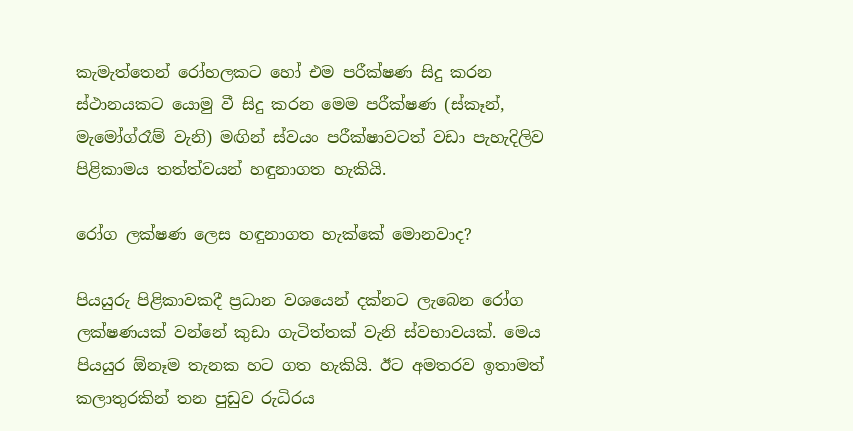කැමැත්තෙන් රෝහලකට හෝ එම පරීක්ෂණ සිදු කරන ස්ථානයකට යොමු වී සිදු කරන මෙම පරීක්ෂණ (ස්කෑන්, මැමෝග්රෑම් වැනි) මඟින් ස්වයං පරීක්ෂාවටත් වඩා පැහැදිලිව පිළිකාමය තත්ත්වයන් හඳුනාගත හැකියි.

රෝග ලක්ෂණ ලෙස හඳුනාගත හැක්කේ මොනවාද?

පියයුරු පිළිකාවකදී ප්‍රධාන වශයෙන් දක්නට ලැබෙන රෝග ලක්ෂණයක් වන්නේ කුඩා ගැටිත්තක් වැනි ස්වභාවයක්. මෙය පියයුර ඕනෑම තැනක හට ගත හැකියි. ඊට අමතරව ඉතාමත් කලාතුරකින් තන පුඩුව රුධිරය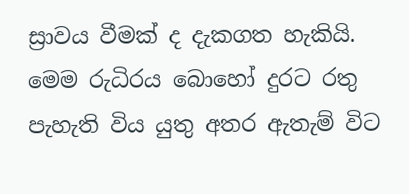ස්‍රාවය වීමක් ද දැකගත හැකියි. මෙම රුධිරය බොහෝ දුරට රතු පැහැති විය යුතු අතර ඇතැම් විට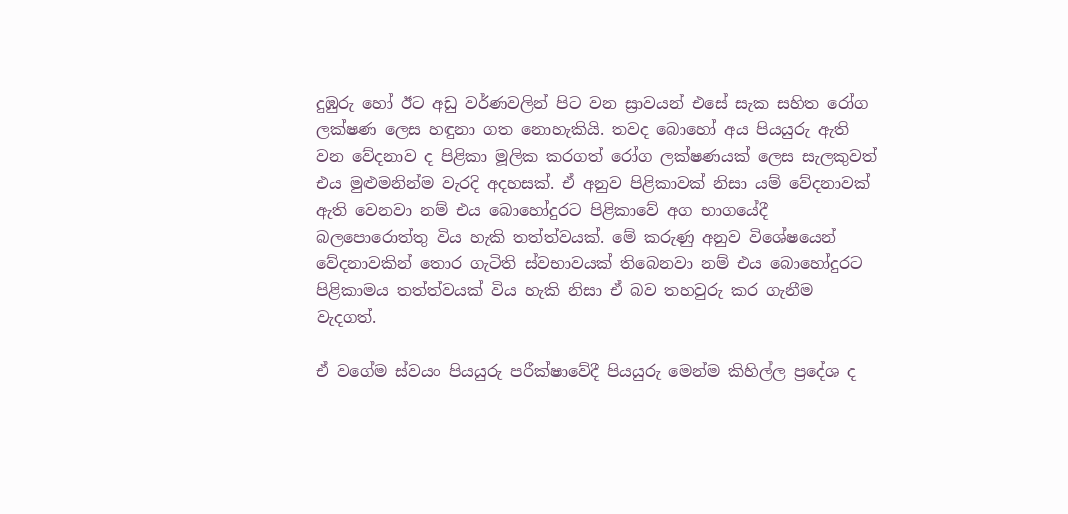දුඹුරු හෝ ඊට අඩු වර්ණවලින් පිට වන ස්‍රාවයන් එසේ සැක සහිත රෝග ලක්ෂණ ලෙස හඳුනා ගත නොහැකියි. තවද බොහෝ අය පියයුරු ඇති වන වේදනාව ද පිළිකා මූලික කරගත් රෝග ලක්ෂණයක් ලෙස සැලකුවත් එය මුළුමනින්ම වැරදි අදහසක්. ඒ අනුව පිළිකාවක් නිසා යම් වේදනාවක් ඇති වෙනවා නම් එය බොහෝදුරට පිළිකාවේ අග භාගයේදී බලපොරොත්තු විය හැකි තත්ත්වයක්. මේ කරුණු අනුව විශේෂයෙන් වේදනාවකින් තොර ගැටිති ස්වභාවයක් තිබෙනවා නම් එය බොහෝදුරට පිළිකාමය තත්ත්වයක් විය හැකි නිසා ඒ බව තහවුරු කර ගැනීම වැදගත්.

ඒ වගේම ස්වයං පියයුරු පරීක්ෂාවේදී පියයුරු මෙන්ම කිහිල්ල ප්‍රදේශ ද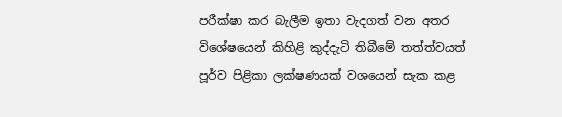පරීක්ෂා කර බැලීම ඉතා වැදගත් වන අතර විශේෂයෙන් කිහිළි කුද්දැටි තිබීමේ තත්ත්වයත් පූර්ව පිළිකා ලක්ෂණයක් වශයෙන් සැක කළ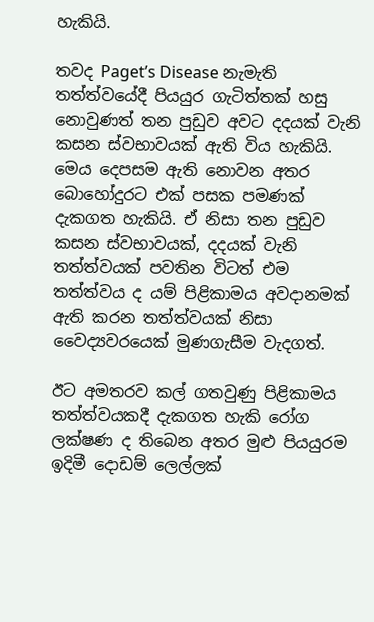හැකියි.

තවද Paget’s Disease නැමැති තත්ත්වයේදී පියයුර ගැටිත්තක් හසු නොවුණත් තන පුඩුව අවට දදයක් වැනි කසන ස්වභාවයක් ඇති විය හැකියි. මෙය දෙපසම ඇති නොවන අතර බොහෝදුරට එක් පසක පමණක් දැකගත හැකියි. ඒ නිසා තන පුඩුව කසන ස්වභාවයක්, දදයක් වැනි තත්ත්වයක් පවතින විටත් එම තත්ත්වය ද යම් පිළිකාමය අවදානමක් ඇති කරන තත්ත්වයක් නිසා වෛද්‍යවරයෙක් මුණගැසීම වැදගත්.

ඊට අමතරව කල් ගතවුණු පිළිකාමය තත්ත්වයකදී දැකගත හැකි රෝග ලක්ෂණ ද තිබෙන අතර මුළු පියයුරම ඉදිමී දොඩම් ලෙල්ලක්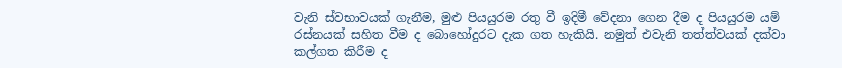වැනි ස්වභාවයක් ගැනීම, මුළු පියයුරම රතු වී ඉදිමී වේදනා ගෙන දීම ද පියයුරම යම් රස්නයක් සහිත වීම ද බොහෝදුරට දැක ගත හැකියි. නමුත් එවැනි තත්ත්වයක් දක්වා කල්ගත කිරීම ද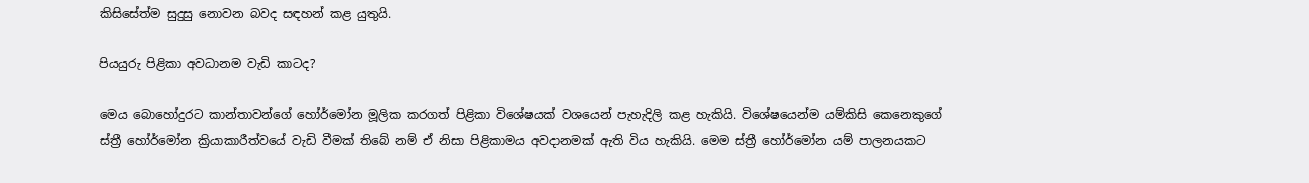කිසිසේත්ම සුදුසු නොවන බවද සඳහන් කළ යුතුයි.

පියයුරු පිළිකා අවධානම වැඩි කාටද?

මෙය බොහෝදුරට කාන්තාවන්ගේ හෝර්මෝන මූලික කරගත් පිළිකා විශේෂයක් වශයෙන් පැහැදිලි කළ හැකියි. විශේෂයෙන්ම යම්කිසි කෙනෙකුගේ ස්ත්‍රී හෝර්මෝන ක්‍රියාකාරීත්වයේ වැඩි වීමක් තිබේ නම් ඒ නිසා පිළිකාමය අවදානමක් ඇති විය හැකියි. මෙම ස්ත්‍රී හෝර්මෝන යම් පාලනයකට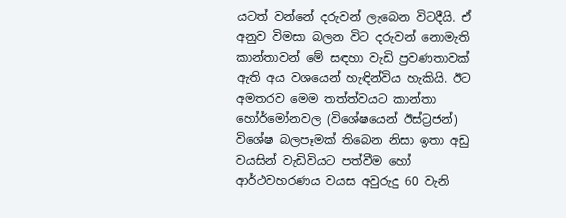යටත් වන්නේ දරුවන් ලැබෙන විටදීයි. ඒ අනුව විමසා බලන විට දරුවන් නොමැති කාන්තාවන් මේ සඳහා වැඩි ප්‍රවණතාවක් ඇති අය වශයෙන් හැඳින්විය හැකියි. ඊට අමතරව මෙම තත්ත්වයට කාන්තා හෝර්මෝනවල (විශේෂයෙන් ඊස්ට්‍රජන්) විශේෂ බලපෑමක් තිබෙන නිසා ඉතා අඩු වයසින් වැඩිවියට පත්වීම හෝ ආර්ථවහරණය වයස අවුරුදු 60 වැනි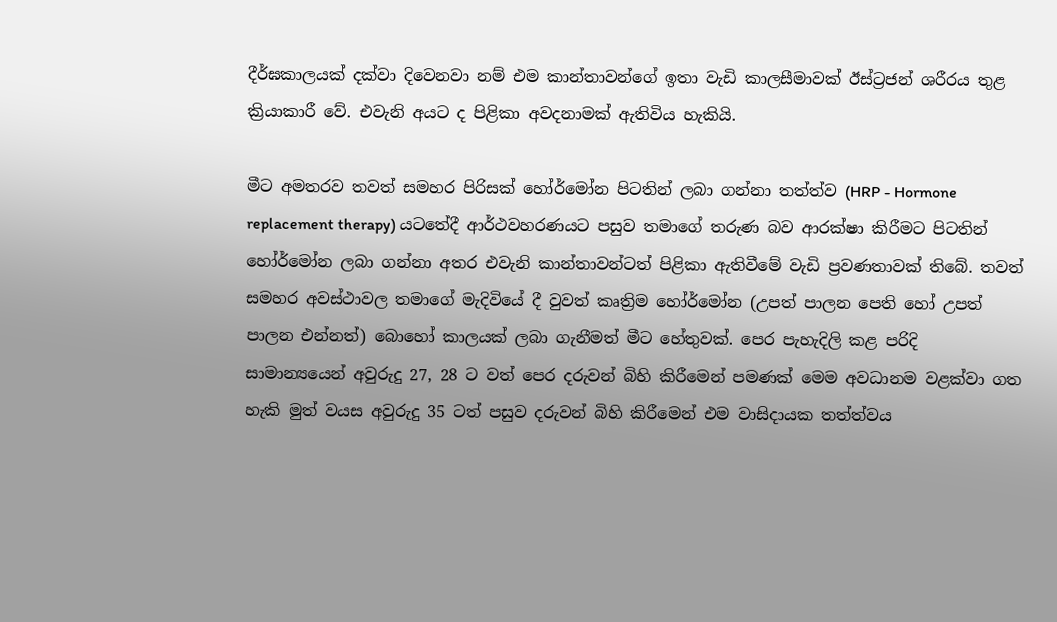දීර්ඝකාලයක් දක්වා දිවෙනවා නම් එම කාන්තාවන්ගේ ඉතා වැඩි කාලසීමාවක් ඊස්ට්‍රජන් ශරීරය තුළ ක්‍රියාකාරී වේ. එවැනි අයට ද පිළිකා අවදනාමක් ඇතිවිය හැකියි.

මීට අමතරව තවත් සමහර පිරිසක් හෝර්මෝන පිටතින් ලබා ගන්නා තත්ත්ව (HRP - Hormone replacement therapy) යටතේදී ආර්ථවහරණයට පසුව තමාගේ තරුණ බව ආරක්ෂා කිරීමට පිටතින් හෝර්මෝන ලබා ගන්නා අතර එවැනි කාන්තාවන්ටත් පිළිකා ඇතිවීමේ වැඩි ප්‍රවණතාවක් තිබේ. තවත් සමහර අවස්ථාවල තමාගේ මැදිවියේ දී වුවත් කෘත්‍රිම හෝර්මෝන (උපත් පාලන පෙති හෝ උපත් පාලන එන්නත්) බොහෝ කාලයක් ලබා ගැනීමත් මීට හේතුවක්. පෙර පැහැදිලි කළ පරිදි සාමාන්‍යයෙන් අවුරුදු 27, 28 ට වත් පෙර දරුවන් බිහි කිරීමෙන් පමණක් මෙම අවධානම වළක්වා ගත හැකි මුත් වයස අවුරුදු 35 ටත් පසුව දරුවන් බිහි කිරීමෙන් එම වාසිදායක තත්ත්වය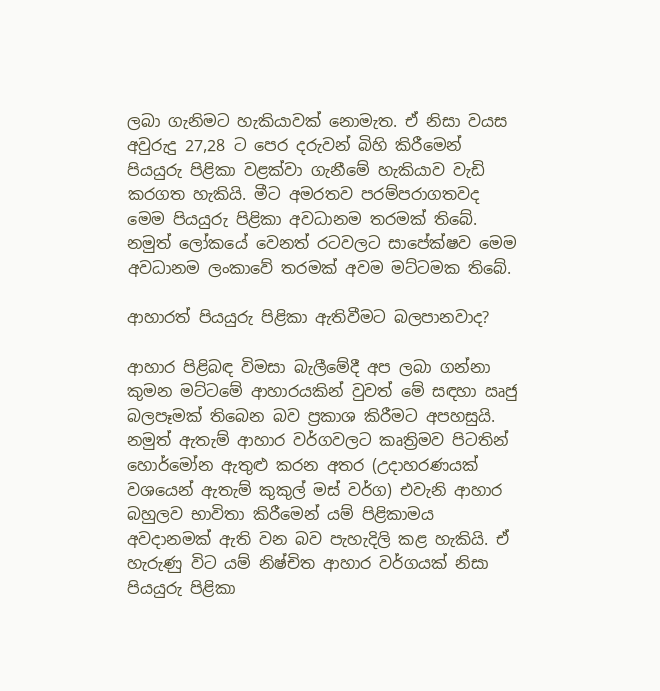ලබා ගැනිමට හැකියාවක් නොමැත. ඒ නිසා වයස අවුරුදු 27,28 ට පෙර දරුවන් බිහි කිරීමෙන් පියයුරු පිළිකා වළක්වා ගැනීමේ හැකියාව වැඩි කරගත හැකියි. මීට අමරතව පරම්පරාගතවද මෙම පියයුරු පිළිකා අවධානම තරමක් තිබේ. නමුත් ලෝකයේ වෙනත් රටවලට සාපේක්ෂව මෙම අවධානම ලංකාවේ තරමක් අවම මට්ටමක තිබේ.

ආහාරත් පියයුරු පිළිකා ඇතිවීමට බලපානවාද?

ආහාර පිළිබඳ විමසා බැලීමේදී අප ලබා ගන්නා කුමන මට්ටමේ ආහාරයකින් වුවත් මේ සඳහා ඍජු බලපෑමක් තිබෙන බව ප්‍රකාශ කිරීමට අපහසුයි. නමුත් ඇතැම් ආහාර වර්ගවලට කෘත්‍රිමව පිටතින් හොර්මෝන ඇතුළු කරන අතර (උදාහරණයක් වශයෙන් ඇතැම් කුකුල් මස් වර්ග) එවැනි ආහාර බහුලව භාවිතා කිරීමෙන් යම් පිළිකාමය අවදානමක් ඇති වන බව පැහැදිලි කළ හැකියි. ඒ හැරුණු විට යම් නිෂ්චිත ආහාර වර්ගයක් නිසා පියයුරු පිළිකා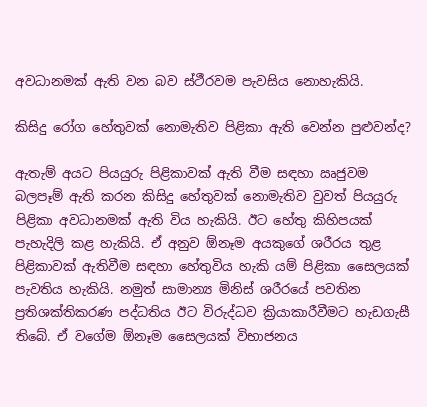අවධානමක් ඇති වන බව ස්ථීරවම පැවසිය නොහැකියි.

කිසිදු රෝග හේතුවක් නොමැතිව පිළිකා ඇති වෙන්න පුළුවන්ද?

ඇතැම් අයට පියයුරු පිළිකාවක් ඇති වීම සඳහා ඍජුවම බලපෑම් ඇති කරන කිසිදු හේතුවක් නොමැතිව වුවත් පියයුරු පිළිකා අවධානමක් ඇති විය හැකියි. ඊට හේතු කිහිපයක් පැහැදිලි කළ හැකියි. ඒ අනුව ඕනෑම අයකුගේ ශරීරය තුළ පිළිකාවක් ඇතිවීම සඳහා හේතුවිය හැකි යම් පිළිකා සෛලයක් පැවතිය හැකියි. නමුත් සාමාන්‍ය මිනිස් ශරීරයේ පවතින ප්‍රතිශක්තිකරණ පද්ධතිය ඊට විරුද්ධව ක්‍රියාකාරීවීමට හැඩගැසී තිබේ. ඒ වගේම ඕනෑම සෛලයක් විභාජනය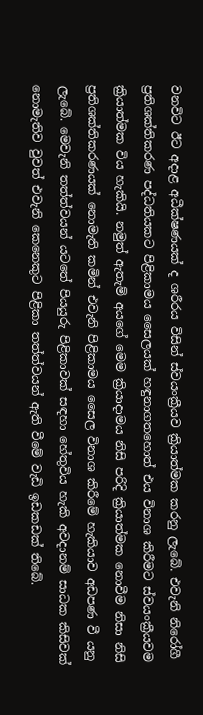වනවිට ඊට අදාළ අධීක්ෂණයක් ද ශරීරය විසින් ස්වයංක්‍රීයව ක්‍රියාත්මක කරනු ලැබේ. එවැනි නිරෝගී ප්‍රතිශක්තිකරණ පද්ධතියකට පිළිකාමය සෛලයක් හඳුනාගතහොත් එය විනාශ කිරීමට ස්වයංක්‍රීයවම ක්‍රියාත්මක විය හැකියි. නමුත් ඇතැම් අයගේ මෙම ක්‍රියාදාමය නිසි පරිදි ක්‍රියාත්මක නොවීම නිසා නිසි ප්‍රතිශක්තිකරණයක් නොමැති කමින් එවැනි පිළිකාමය සෛල විනාශ කිරීමේ හැකියාව අඩපණ වී යනු ලැබේ. මෙවැනි තත්ත්වයන් යටතේ පියයුරු පිළිකාවක් සඳහා හේතුවිය හැකි අවදානම් සාධක කිසිවක් නොමැතිව වුවත් එවැනි කෙනෙකුට පිළිකා තත්ත්වයන් ඇති වීමේ වැඩි ඉඩකඩක් තිබේ.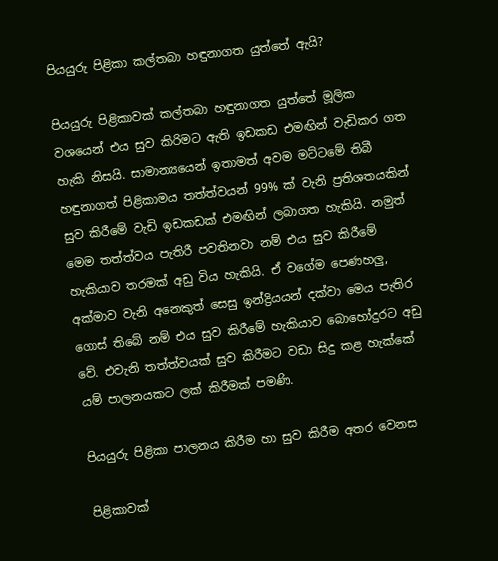පියයුරු පිළිකා කල්තබා හඳුනාගත යුත්තේ ඇයි?

පියයුරු පිළිකාවක් කල්තබා හඳුනාගත යුත්තේ මූලික වශයෙන් එය සුව කිරිමට ඇති ඉඩකඩ එමඟින් වැඩිකර ගත හැකි නිසයි. සාමාන්‍යයෙන් ඉතාමත් අවම මට්ටමේ තිබී හඳුනාගත් පිළිකාමය තත්ත්වයන් 99% ක් වැනි ප්‍රතිශතයකින් සුව කිරීමේ වැඩි ඉඩකඩක් එමඟින් ලබාගත හැකියි. නමුත් මෙම තත්ත්වය පැතිරී පවතිනවා නම් එය සුව කිරීමේ හැකියාව තරමක් අඩු විය හැකියි. ඒ වගේම පෙණහලු, අක්මාව වැනි අනෙකුත් සෙසු ඉන්ද්‍රියයන් දක්වා මෙය පැතිර ගොස් තිබේ නම් එය සුව කිරීමේ හැකියාව බොහෝදුරට අඩු වේ. එවැනි තත්ත්වයක් සුව කිරීමට වඩා සිදු කළ හැක්කේ යම් පාලනයකට ලක් කිරීමක් පමණි.

පියයුරු පිළිකා පාලනය කිරීම හා සුව කිරීම අතර වෙනස

පිළිකාවක්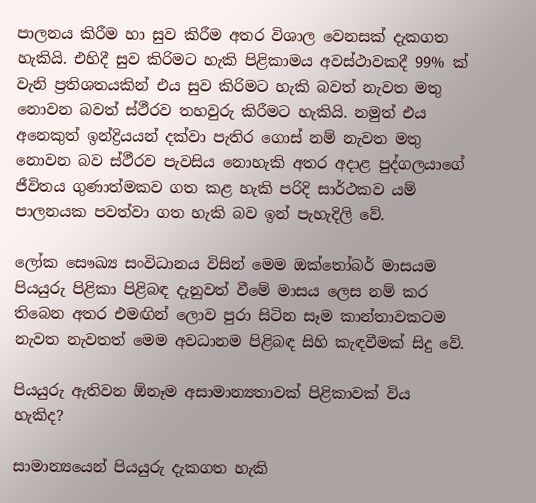පාලනය කිරීම හා සුව කිරීම අතර විශාල වෙනසක් දැකගත හැකියි. එහිදී සුව කිරිමට හැකි පිළිකාමය අවස්ථාවකදී 99% ක් වැනි ප්‍රතිශතයකින් එය සුව කිරිමට හැකි බවත් නැවත මතු නොවන බවත් ස්ථීරව තහවුරු කිරීමට හැකියි. නමුත් එය අනෙකුත් ඉන්ද්‍රියයන් දක්වා පැතිර ගොස් නම් නැවත මතු නොවන බව ස්ථීරව පැවසිය නොහැකි අතර අදාළ පුද්ගලයාගේ ජීවිතය ගුණාත්මකව ගත කළ හැකි පරිදි සාර්ථකව යම් පාලනයක පවත්වා ගත හැකි බව ඉන් පැහැදිලි වේ.

ලෝක සෞඛ්‍ය සංවිධානය විසින් මෙම ඔක්තෝබර් මාසයම පියයුරු පිළිකා පිළිබඳ දැනුවත් වීමේ මාසය ලෙස නම් කර තිබෙන අතර එමඟින් ලොව පුරා සිටින සෑම කාන්තාවකටම නැවත නැවතත් මෙම අවධානම පිළිබඳ සිහි කැඳවීමක් සිදු වේ.

පියයුරු ඇතිවන ඕනෑම අසාමාන්‍යතාවක් පිළිකාවක් විය හැකිද?

සාමාන්‍යයෙන් පියයුරු දැකගත හැකි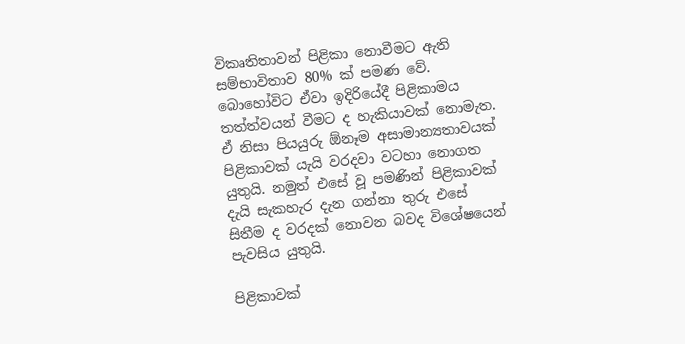විකෘතිතාවන් පිළිකා නොවීමට ඇති සම්භාවිතාව 80% ක් පමණ වේ. බොහෝවිට ඒවා ඉදිරියේදී පිළිකාමය තත්ත්වයන් වීමට ද හැකියාවක් නොමැත. ඒ නිසා පියයුරු ඕනෑම අසාමාන්‍යතාවයක් පිළිකාවක් යැයි වරදවා වටහා නොගත යුතුයි. නමුත් එසේ වූ පමණින් පිළිකාවක් දැයි සැකහැර දැන ගන්නා තුරු එසේ සිතීම ද වරදක් නොවන බවද විශේෂයෙන් පැවසිය යුතුයි.

පිළිකාවක්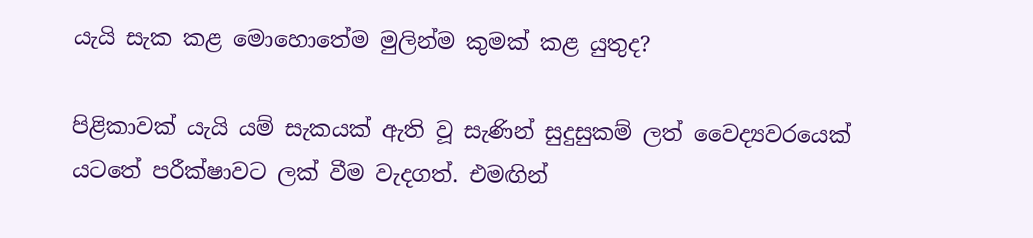යැයි සැක කළ මොහොතේම මුලින්ම කුමක් කළ යුතුද?

පිළිකාවක් යැයි යම් සැකයක් ඇති වූ සැණින් සුදුසුකම් ලත් වෛද්‍යවරයෙක් යටතේ පරීක්ෂාවට ලක් වීම වැදගත්. එමඟින්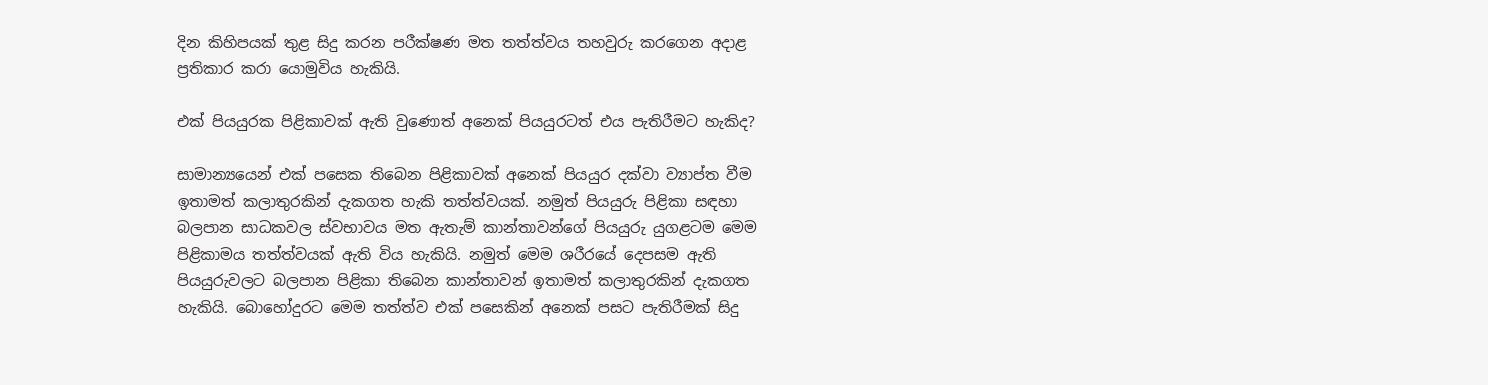දින කිහිපයක් තුළ සිදු කරන පරීක්ෂණ මත තත්ත්වය තහවුරු කරගෙන අදාළ ප්‍රතිකාර කරා යොමුවිය හැකියි.

එක් පියයුරක පිළිකාවක් ඇති වුණොත් අනෙක් පියයුරටත් එය පැතිරීමට හැකිද?

සාමාන්‍යයෙන් එක් පසෙක තිබෙන පිළිකාවක් අනෙක් පියයුර දක්වා ව්‍යාප්ත වීම ඉතාමත් කලාතුරකින් දැකගත හැකි තත්ත්වයක්. නමුත් පියයුරු පිළිකා සඳහා බලපාන සාධකවල ස්වභාවය මත ඇතැම් කාන්තාවන්ගේ පියයුරු යුගළටම මෙම පිළිකාමය තත්ත්වයක් ඇති විය හැකියි. නමුත් මෙම ශරීරයේ දෙපසම ඇති පියයුරුවලට බලපාන පිළිකා තිබෙන කාන්තාවන් ඉතාමත් කලාතුරකින් දැකගත හැකියි. බොහෝදුරට මෙම තත්ත්ව එක් පසෙකින් අනෙක් පසට පැතිරීමක් සිදු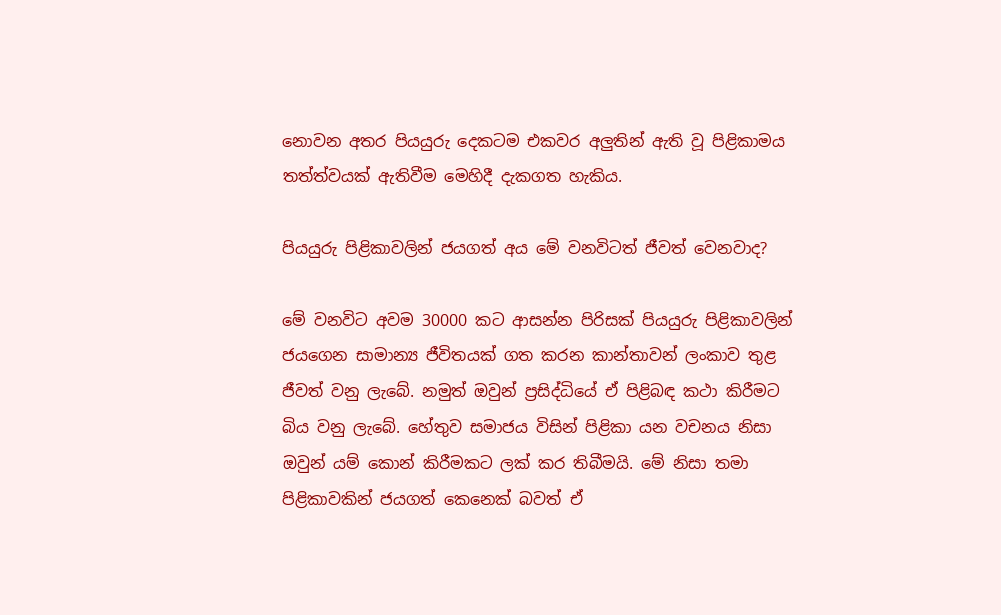නොවන අතර පියයුරු දෙකටම එකවර අලුතින් ඇති වූ පිළිකාමය තත්ත්වයක් ඇතිවීම මෙහිදී දැකගත හැකිය.

පියයුරු පිළිකාවලින් ජයගත් අය මේ වනවිටත් ජීවත් වෙනවාද?

මේ වනවිට අවම 30000 කට ආසන්න පිරිසක් පියයුරු පිළිකාවලින් ජයගෙන සාමාන්‍ය ජීවිතයක් ගත කරන කාන්තාවන් ලංකාව තුළ ජීවත් වනු ලැබේ. නමුත් ඔවුන් ප්‍රසිද්ධියේ ඒ පිළිබඳ කථා කිරීමට බිය වනු ලැබේ. හේතුව සමාජය විසින් පිළිකා යන වචනය නිසා ඔවුන් යම් කොන් කිරීමකට ලක් කර තිබීමයි. මේ නිසා තමා පිළිකාවකින් ජයගත් කෙනෙක් බවත් ඒ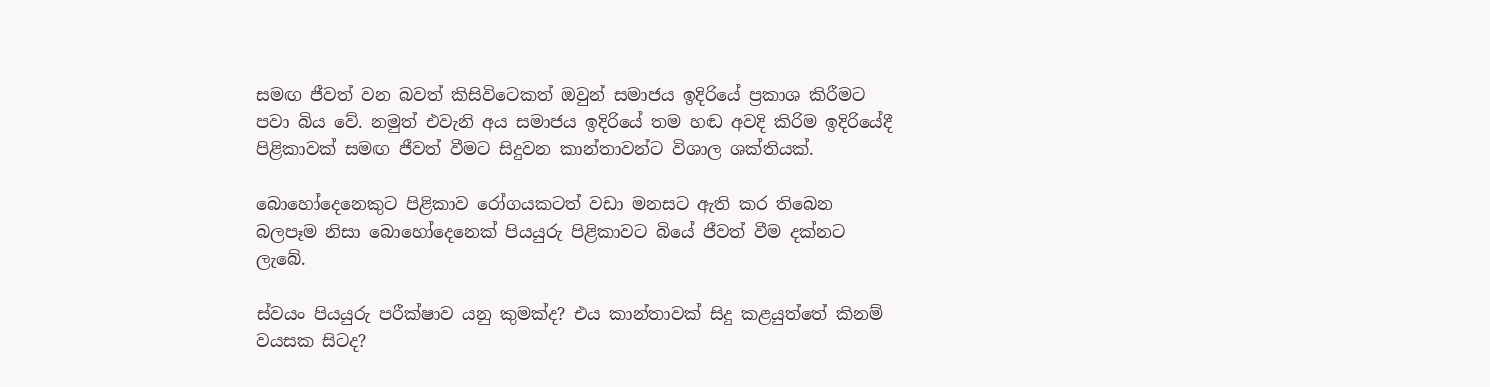සමඟ ජීවත් වන බවත් කිසිවිටෙකත් ඔවුන් සමාජය ඉදිරියේ ප්‍රකාශ කිරීමට පවා බිය වේ. නමුත් එවැනි අය සමාජය ඉදිරියේ තම හඬ අවදි කිරිම ඉදිරියේදී පිළිකාවක් සමඟ ජීවත් වීමට සිදුවන කාන්තාවන්ට විශාල ශක්තියක්.

බොහෝදෙනෙකුට පිළිකාව රෝගයකටත් වඩා මනසට ඇති කර තිබෙන බලපෑම නිසා බොහෝදෙනෙක් පියයුරු පිළිකාවට බියේ ජීවත් වීම දක්නට ලැබේ.

ස්වයං පියයුරු පරීක්ෂාව යනු කුමක්ද? එය කාන්තාවක් සිදු කළයුත්තේ කිනම් වයසක සිටද?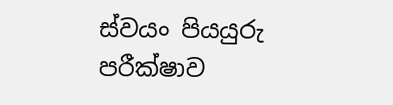ස්වයං පියයුරු පරීක්ෂාව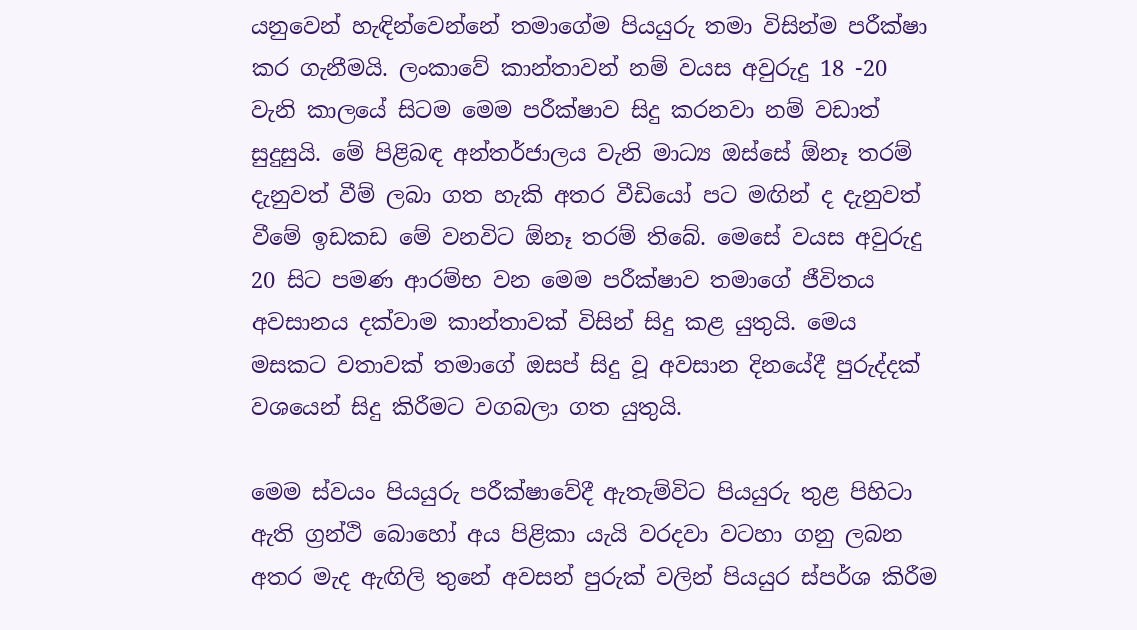යනුවෙන් හැඳින්වෙන්නේ තමාගේම පියයුරු තමා විසින්ම පරීක්ෂා කර ගැනීමයි. ලංකාවේ කාන්තාවන් නම් වයස අවුරුදු 18 -20 වැනි කාලයේ සිටම මෙම පරීක්ෂාව සිදු කරනවා නම් වඩාත් සුදුසුයි. මේ පිළිබඳ අන්තර්ජාලය වැනි මාධ්‍ය ඔස්සේ ඕනෑ තරම් දැනුවත් වීම් ලබා ගත හැකි අතර වීඩියෝ පට මඟින් ද දැනුවත් වීමේ ඉඩකඩ මේ වනවිට ඕනෑ තරම් තිබේ. මෙසේ වයස අවුරුදු 20 සිට පමණ ආරම්භ වන මෙම පරීක්ෂාව තමාගේ ජීවිතය අවසානය දක්වාම කාන්තාවක් විසින් සිදු කළ යුතුයි. මෙය මසකට වතාවක් තමාගේ ඔසප් සිදු වූ අවසාන දිනයේදී පුරුද්දක් වශයෙන් සිදු කිරීමට වගබලා ගත යුතුයි.

මෙම ස්වයං පියයුරු පරීක්ෂාවේදී ඇතැම්විට පියයුරු තුළ පිහිටා ඇති ග්‍රන්ථි බොහෝ අය පිළිකා යැයි වරදවා වටහා ගනු ලබන අතර මැද ඇඟිලි තුනේ අවසන් පුරුක් වලින් පියයුර ස්පර්ශ කිරීම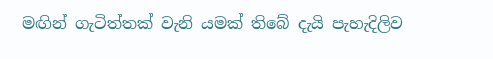මඟින් ගැටිත්තක් වැනි යමක් තිබේ දැයි පැහැදිලිව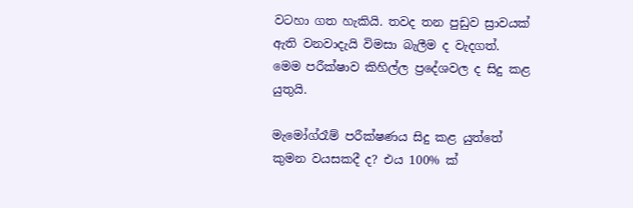වටහා ගත හැකියි. තවද තන පුඩුව ස්‍රාවයක් ඇති වනවාදැයි විමසා බැලීම ද වැදගත්. මෙම පරීක්ෂාව කිහිල්ල ප්‍රදේශවල ද සිදු කළ යුතුයි.

මැමෝග්රෑම් පරීක්ෂණය සිදු කළ යුත්තේ කුමන වයසකදී ද? එය 100% ක්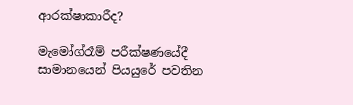ආරක්ෂාකාරීද?

මැමෝග්රෑම් පරීක්ෂණයේදී සාමානයෙන් පියයුරේ පවතින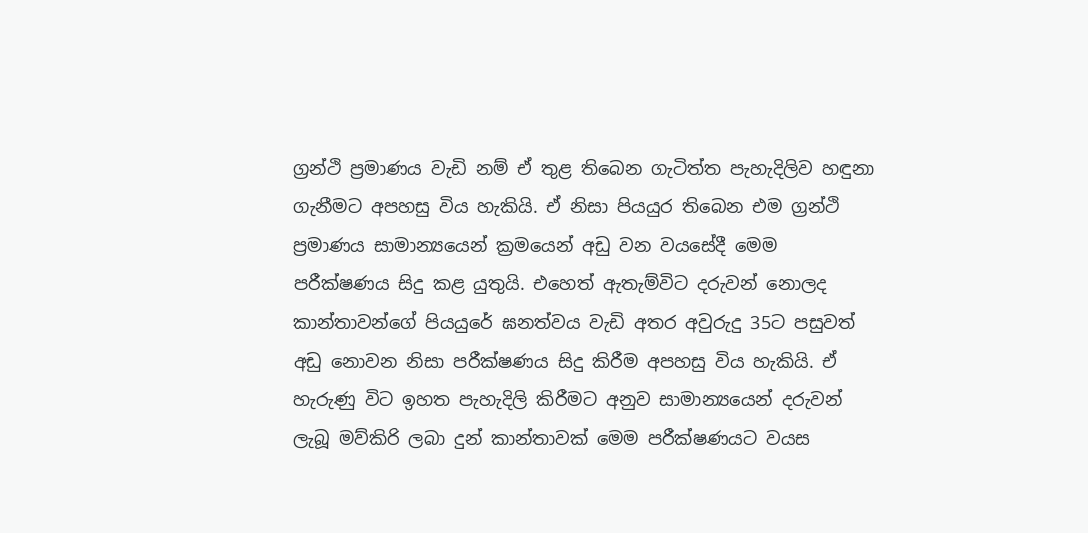ග්‍රන්ථි ප්‍රමාණය වැඩි නම් ඒ තුළ තිබෙන ගැටිත්ත පැහැදිලිව හඳුනා ගැනීමට අපහසු විය හැකියි. ඒ නිසා පියයුර තිබෙන එම ග්‍රන්ථි ප්‍රමාණය සාමාන්‍යයෙන් ක්‍රමයෙන් අඩු වන වයසේදී මෙම පරීක්ෂණය සිදු කළ යුතුයි. එහෙත් ඇතැම්විට දරුවන් නොලද කාන්තාවන්ගේ පියයුරේ ඝනත්වය වැඩි අතර අවුරුදු 35ට පසුවත් අඩු නොවන නිසා පරීක්ෂණය සිදු කිරීම අපහසු විය හැකියි. ඒ හැරුණු විට ඉහත පැහැදිලි කිරීමට අනුව සාමාන්‍යයෙන් දරුවන් ලැබූ මව්කිරි ලබා දුන් කාන්තාවක් මෙම පරීක්ෂණයට වයස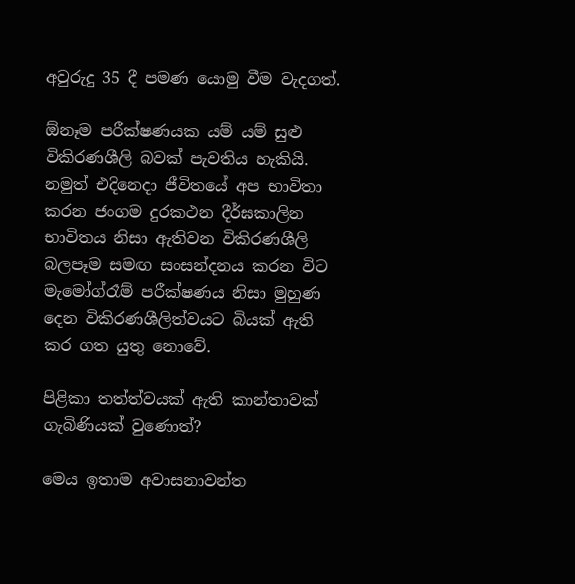අවුරුදු 35 දී පමණ යොමු වීම වැදගත්.

ඕනෑම පරීක්ෂණයක යම් යම් සුළු විකිරණශීලි බවක් පැවතිය හැකියි. නමුත් එදිනෙදා ජීවිතයේ අප භාවිතා කරන ජංගම දුරකථන දීර්ඝකාලින භාවිතය නිසා ඇතිවන විකිරණශීලි බලපෑම සමඟ සංසන්දනය කරන විට මැමෝග්රෑම් පරීක්ෂණය නිසා මුහුණ දෙන විකිරණශීලිත්වයට බියක් ඇති කර ගත යුතු නොවේ.

පිළිකා තත්ත්වයක් ඇති කාන්තාවක් ගැබිණියක් වුණොත්?

මෙය ඉතාම අවාසනාවන්ත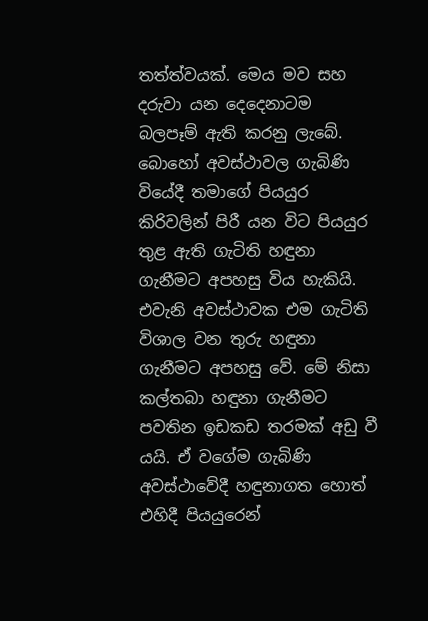තත්ත්වයක්. මෙය මව සහ දරුවා යන දෙදෙනාටම බලපෑම් ඇති කරනු ලැබේ. බොහෝ අවස්ථාවල ගැබිණි වියේදී තමාගේ පියයුර කිරිවලින් පිරී යන විට පියයුර තුළ ඇති ගැටිති හඳුනා ගැනීමට අපහසු විය හැකියි. එවැනි අවස්ථාවක එම ගැටිති විශාල වන තුරු හඳුනා ගැනීමට අපහසු වේ. මේ නිසා කල්තබා හඳුනා ගැනීමට පවතින ඉඩකඩ තරමක් අඩු වී යයි. ඒ වගේම ගැබිණි අවස්ථාවේදී හඳුනාගත හොත් එහිදී පියයුරෙන්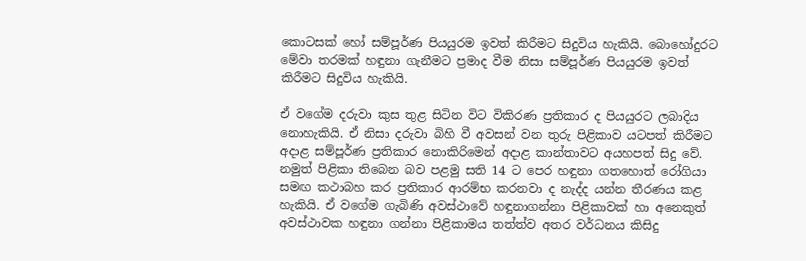කොටසක් හෝ සම්පූර්ණ පියයුරම ඉවත් කිරීමට සිදුවිය හැකියි. බොහෝදුරට මේවා තරමක් හඳුනා ගැනීමට ප්‍රමාද වීම නිසා සම්පූර්ණ පියයුරම ඉවත් කිරීමට සිදුවිය හැකියි.

ඒ වගේම දරුවා කුස තුළ සිටින විට විකිරණ ප්‍රතිකාර ද පියයුරට ලබාදිය නොහැකියි. ඒ නිසා දරුවා බිහි වී අවසන් වන තුරු පිළිකාව යටපත් කිරීමට අදාළ සම්පූර්ණ ප්‍රතිකාර නොකිරිමෙන් අදාළ කාන්තාවට අයහපත් සිදු වේ. නමුත් පිළිකා තිබෙන බව පළමු සති 14 ට පෙර හඳුනා ගතහොත් රෝගියා සමඟ කථාබහ කර ප්‍රතිකාර ආරම්භ කරනවා ද නැද්ද යන්න තීරණය කළ හැකියි. ඒ වගේම ගැබිණි අවස්ථාවේ හඳුනාගන්නා පිළිකාවක් හා අනෙකුත් අවස්ථාවක හඳුනා ගන්නා පිළිකාමය තත්ත්ව අතර වර්ධනය කිසිදු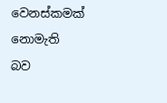වෙනස්කමක් නොමැති බව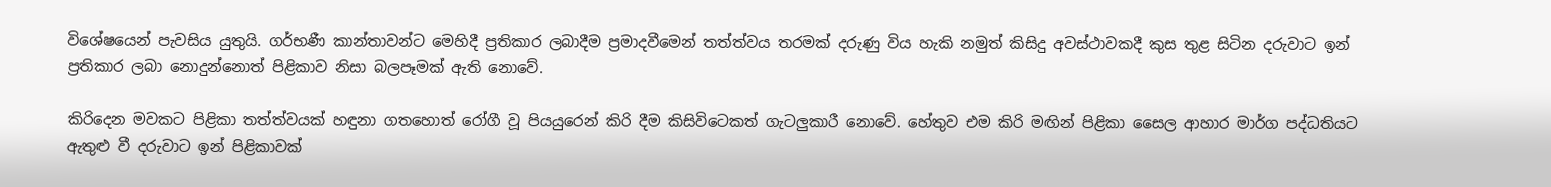විශේෂයෙන් පැවසිය යුතුයි. ගර්භණී කාන්තාවන්ට මෙහිදී ප්‍රතිකාර ලබාදීම ප්‍රමාදවීමෙන් තත්ත්වය තරමක් දරුණු විය හැකි නමුත් කිසිදු අවස්ථාවකදී කුස තුළ සිටින දරුවාට ඉන් ප්‍රතිකාර ලබා නොදුන්නොත් පිළිකාව නිසා බලපෑමක් ඇති නොවේ.

කිරිදෙන මවකට පිළිකා තත්ත්වයක් හඳුනා ගතහොත් රෝගී වූ පියයුරෙන් කිරි දීම කිසිවිටෙකත් ගැටලුකාරී නොවේ. හේතුව එම කිරි මඟින් පිළිකා සෛල ආහාර මාර්ග පද්ධතියට ඇතුළු වී දරුවාට ඉන් පිළිකාවක්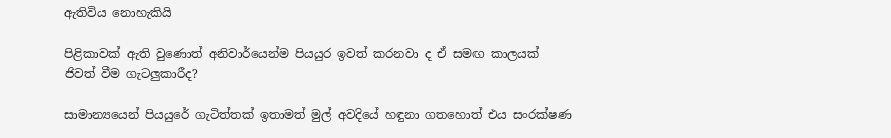ඇතිවිය නොහැකියි

පිළිකාවක් ඇති වුණොත් අනිවාර්යෙන්ම පියයුර ඉවත් කරනවා ද ඒ සමඟ කාලයක් ජිවත් වීම ගැටලුකාරීද?

සාමාන්‍යයෙන් පියයුරේ ගැටිත්තක් ඉතාමත් මුල් අවදියේ හඳුනා ගතහොත් එය සංරක්ෂණ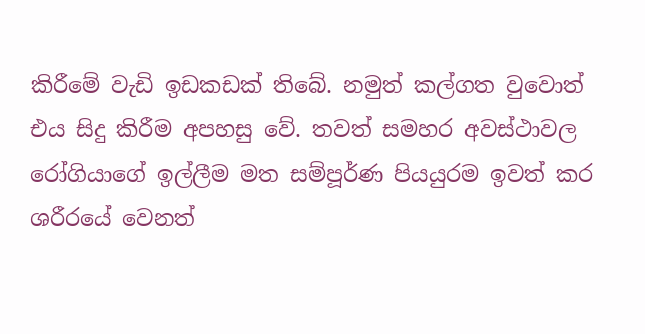කිරීමේ වැඩි ඉඩකඩක් තිබේ. නමුත් කල්ගත වුවොත් එය සිදු කිරීම අපහසු වේ. තවත් සමහර අවස්ථාවල රෝගියාගේ ඉල්ලීම මත සම්පූර්ණ පියයුරම ඉවත් කර ශරීරයේ වෙනත්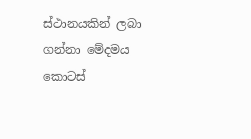ස්ථානයකින් ලබා ගන්නා මේදමය කොටස්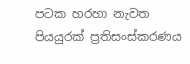පටක හරහා නැවත පියයුරක් ප්‍රතිසංස්කරණය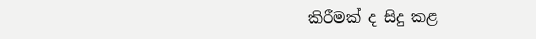කිරීමක් ද සිදු කළ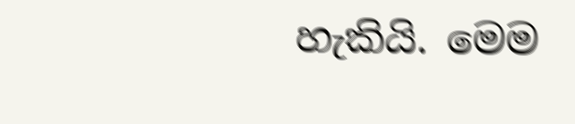හැකියි. මෙම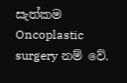සැත්කම Oncoplastic surgery නම් වේ.